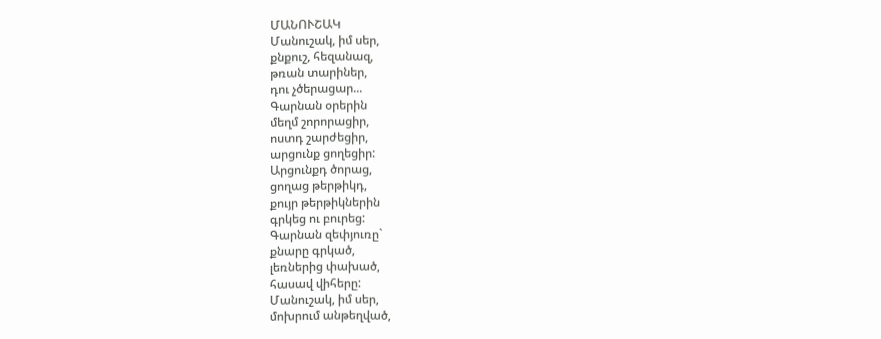ՄԱՆՈՒՇԱԿ
Մանուշակ, իմ սեր,
քնքուշ, հեզանազ,
թռան տարիներ,
դու չծերացար...
Գարնան օրերին
մեղմ շորորացիր,
ոստդ շարժեցիր,
արցունք ցողեցիր:
Արցունքդ ծորաց,
ցողաց թերթիկդ,
քույր թերթիկներին
գրկեց ու բուրեց:
Գարնան զեփյուռը`
քնարը գրկած,
լեռներից փախած,
հասավ վիհերը:
Մանուշակ, իմ սեր,
մոխրում անթեղված,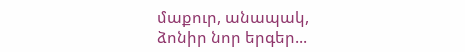մաքուր, անապակ,
ձոնիր նոր երգեր...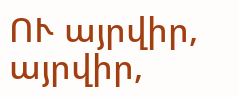ՈՒ այրվիր, այրվիր,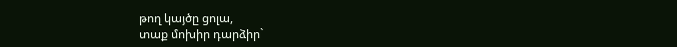թող կայծը ցոլա,
տաք մոխիր դարձիր`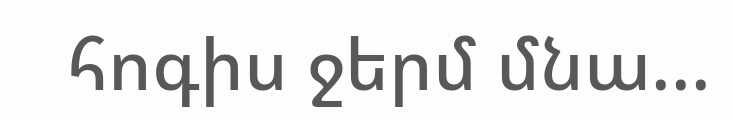հոգիս ջերմ մնա...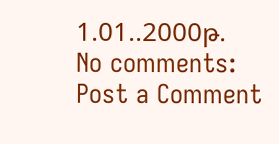1.01..2000թ.
No comments:
Post a Comment